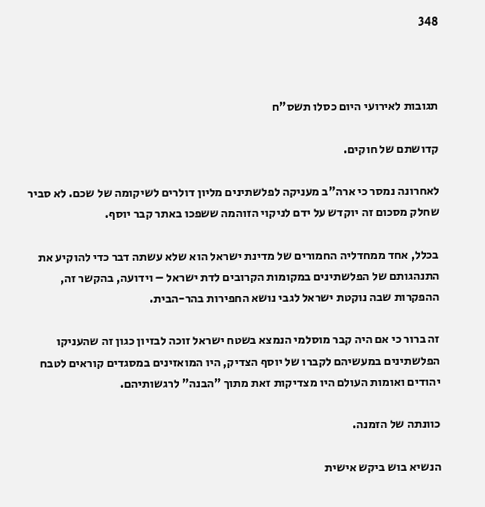348



תגובות לאירועי היום כסלו תשס"ח

קדושתם של חוקים.

לאחרונה נמסר כי ארה"ב מעניקה לפלשתינים מליון דולרים לשיקומה של שכם. לא סביר שחלק מסכום זה יוקדש על ידם לניקוי הזוהמה ששפכו באתר קבר יוסף.

בכלל, אחד ממחדליה החמורים של מדינת ישראל הוא שלא עשתה דבר כדי להוקיע את התנהגותם של הפלשתינים במקומות הקרובים לדת ישראל – וידועה, בהקשר זה, ההפקרות שבה נוקטת ישראל לגבי נושא החפירות בהר-הבית.

זה ברור כי אם היה קבר מוסלמי הנמצא בשטח ישראל זוכה לבזיון כגון זה שהעניקו הפלשתינים במעשיהם לקברו של יוסף הצדיק, היו המואזינים במסגדים קוראים לטבח יהודים ואומות העולם היו מצדיקות זאת מתוך "הבנה" לרגשותיהם.

כוונתה של הזמנה.

הנשיא בוש ביקש אישית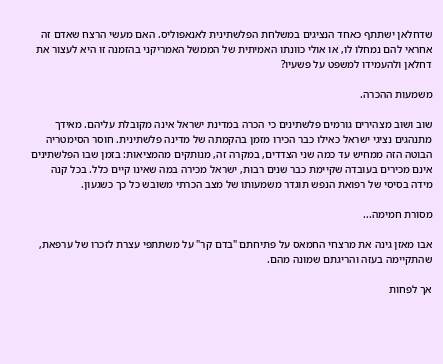שדחלאן ישתתף כאחד הנציגים במשלחת הפלשתינית לאנאפוליס. האם מעשי הרצח שאדם זה אחראי להם נמחלו לו, או אולי כוונתו האמיתית של הממשל האמריקני בהזמנה זו היא לעצור את דחלאן ולהעמידו למשפט על פשעיו?

משמעות ההכרה.

שוב ושוב מצהירים גורמים פלשתינים כי הכרה במדינת ישראל אינה מקובלת עליהם. מאידך מתנהגים נציגי ישראל כאילו כבר הכירו מזמן בהקמתה של מדינה פלשתינית. חוסר הסימטריה הבוטה הזה ממחיש עד כמה שני הצדדים, במקרה זה, מנותקים מהמציאות: בזמן שבו הפלשתינים אינם מכירים בעובדה שקיימת כבר שנים רבות, ישראל מכירה במה שאינו קיים כלל. בכל קנה מידה בסיסי של רפואת הנפש תוגדר משמעותו של מצב הכרתי משובש כל כך כשגעון.

מסורת חמימה...

אבו מאזן גינה את מרצחי החמאס על פתיחתם "בדם קר" על משתתפי עצרת לזכרו של ערפאת, שהתקיימה בעזה והריגתם שמונה מהם.

אך לפחות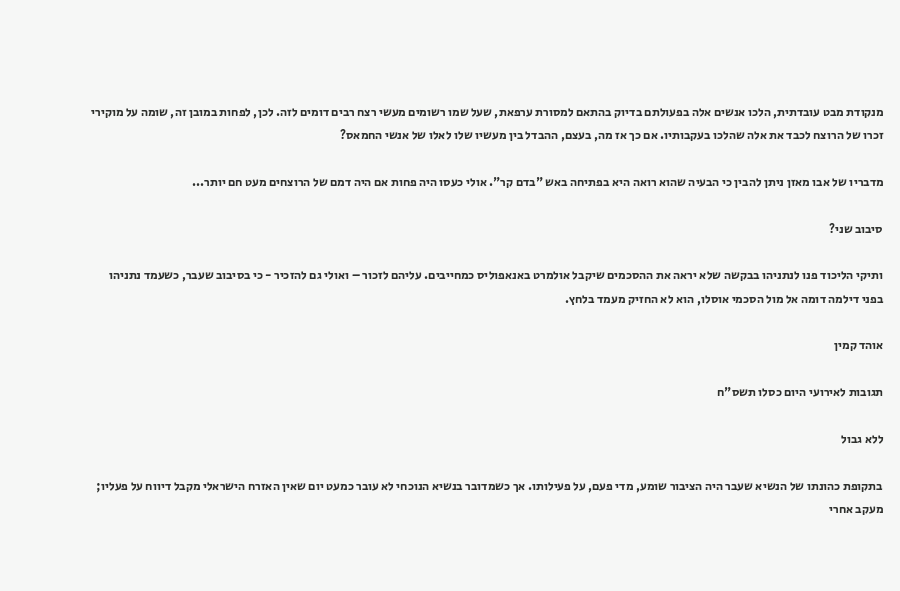מנקודת מבט עובדתית, הלכו אנשים אלה בפעולתם בדיוק בהתאם למסורת ערפאת, שעל שמו רשומים מעשי רצח רבים דומים לזה. לכן, לפחות במובן זה, שומה על מוקירי זכרו של הרוצח לכבד את אלה שהלכו בעקבותיו. אם כך אז מה, בעצם, ההבדל בין מעשיו שלו לאלו של אנשי החמאס?

מדבריו של אבו מאזן ניתן להבין כי הבעיה שהוא רואה היא בפתיחה באש "בדם קר". אולי כעסו היה פחות אם היה דמם של הרוצחים מעט חם יותר...

סיבוב שני?

ותיקי הליכוד פנו לנתניהו בבקשה שלא יראה את ההסכמים שיקבל אולמרט באנאפוליס כמחייבים. עליהם לזכור – ואולי גם להזכיר - כי בסיבוב שעבר, כשעמד נתניהו בפני דילמה דומה אל מול הסכמי אוסלו, הוא לא החזיק מעמד בלחץ.

אוהד קמין

תגובות לאירועי היום כסלו תשס"ח

ללא גבול

בתקופת כהונתו של הנשיא שעבר היה הציבור שומע, מדי פעם, על פעילותו. אך כשמדובר בנשיא הנוכחי לא עובר כמעט יום שאין האזרח הישראלי מקבל דיווח על פעליו; מעקב אחרי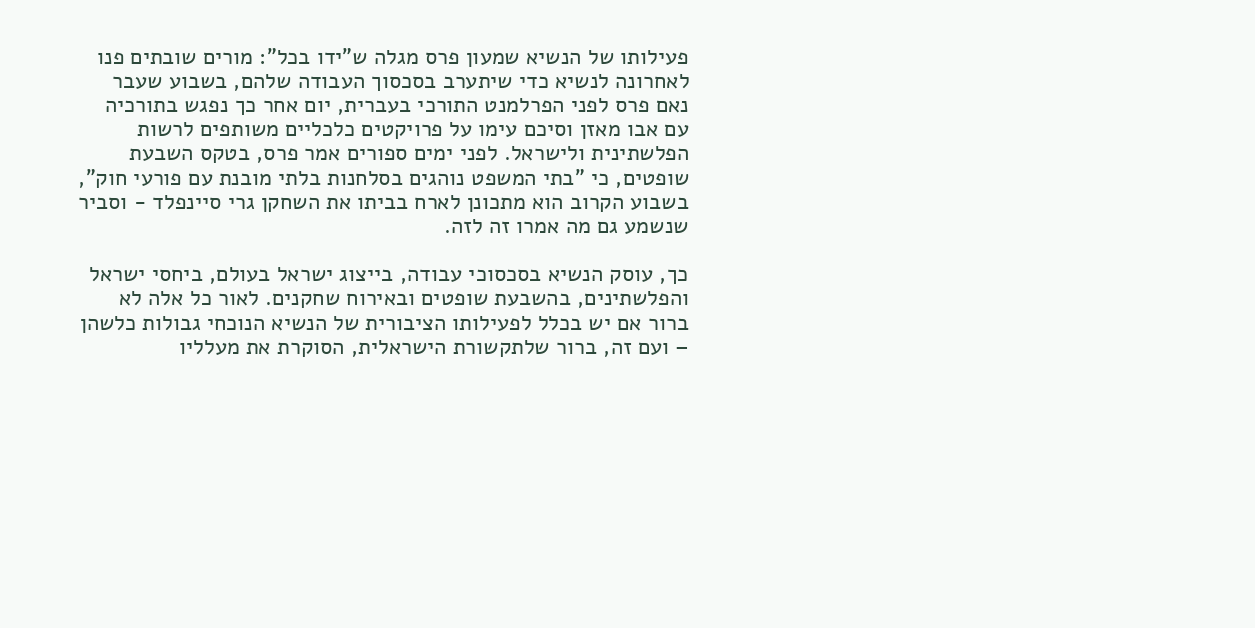פעילותו של הנשיא שמעון פרס מגלה ש"ידו בכל": מורים שובתים פנו לאחרונה לנשיא כדי שיתערב בסכסוך העבודה שלהם, בשבוע שעבר נאם פרס לפני הפרלמנט התורכי בעברית, יום אחר כך נפגש בתורכיה עם אבו מאזן וסיכם עימו על פרויקטים כלכליים משותפים לרשות הפלשתינית ולישראל. לפני ימים ספורים אמר פרס, בטקס השבעת שופטים, כי "בתי המשפט נוהגים בסלחנות בלתי מובנת עם פורעי חוק", בשבוע הקרוב הוא מתכונן לארח בביתו את השחקן גרי סיינפלד - וסביר שנשמע גם מה אמרו זה לזה.

כך, עוסק הנשיא בסכסוכי עבודה, בייצוג ישראל בעולם, ביחסי ישראל והפלשתינים, בהשבעת שופטים ובאירוח שחקנים. לאור כל אלה לא ברור אם יש בכלל לפעילותו הציבורית של הנשיא הנוכחי גבולות כלשהן – ועם זה, ברור שלתקשורת הישראלית, הסוקרת את מעלליו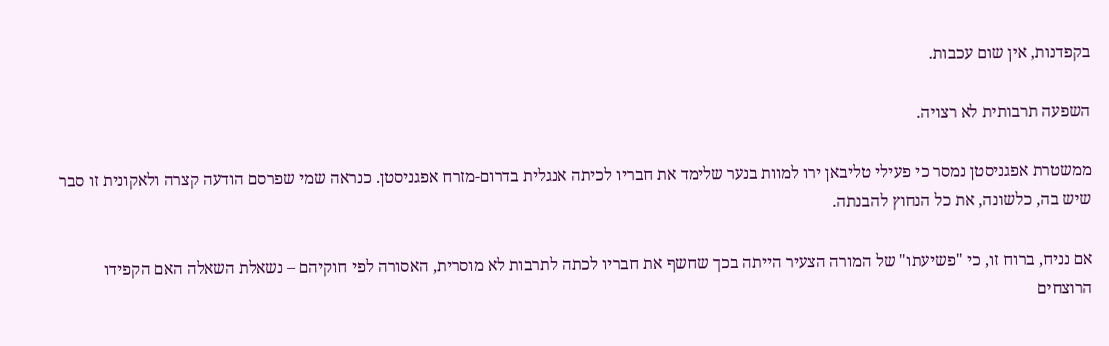בקפדנות, אין שום עכבות.

השפעה תרבותית לא רצויה.

ממשטרת אפגניסטן נמסר כי פעילי טליבאן ירו למוות בנער שלימד את חבריו לכיתה אנגלית בדרום-מזרח אפגניסטן. כנראה שמי שפרסם הודעה קצרה ולאקונית זו סבר שיש בה, כלשונה, את כל הנחוץ להבנתה.

אם נניח, ברוח זו, כי "פשיעתו" של המורה הצעיר הייתה בכך שחשף את חבריו לכתה לתרבות לא מוסרית, האסורה לפי חוקיהם – נשאלת השאלה האם הקפידו הרוצחים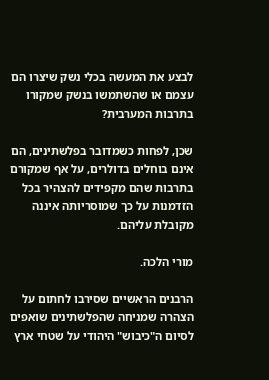לבצע את המעשה בכלי נשק שיצרו הם עצמם או שהשתמשו בנשק שמקורו בתרבות המערבית?

שכן, לפחות כשמדובר בפלשתינים, הם אינם בוחלים בדולרים, על אף שמקורם בתרבות שהם מקפידים להצהיר בכל הזדמנות על כך שמוסריותה איננה מקובלת עליהם.

מורי הלכה.

הרבנים הראשיים שסירבו לחתום על הצהרה שמניחה שהפלשתינים שואפים לסיום ה"כיבוש" היהודי על שטחי ארץ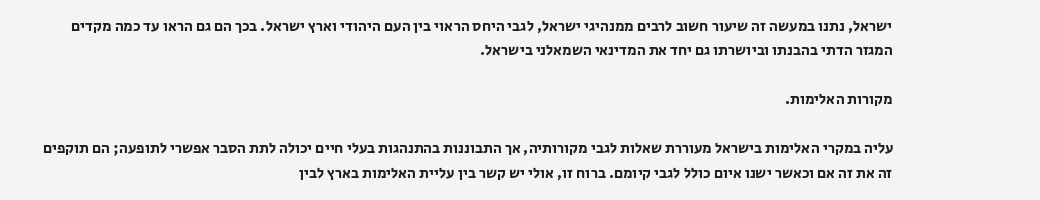ישראל, נתנו במעשה זה שיעור חשוב לרבים ממנהיגי ישראל, לגבי היחס הראוי בין העם היהודי וארץ ישראל. בכך הם גם הראו עד כמה מקדים המגזר הדתי בהבנתו וביושרתו גם יחד את המדינאי השמאלני בישראל.

מקורות האלימות.

עליה במקרי האלימות בישראל מעוררת שאלות לגבי מקורותיה, אך התבוננות בהתנהגות בעלי חיים יכולה לתת הסבר אפשרי לתופעה; הם תוקפים זה את זה אם וכאשר ישנו איום כולל לגבי קיומם. ברוח זו, אולי יש קשר בין עליית האלימות בארץ לבין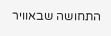התחושה שבאוויר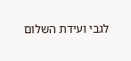לגבי ועידת השלום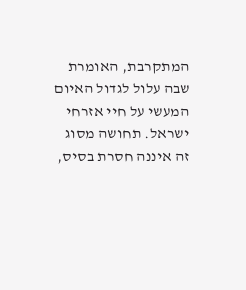המתקרבת, האומרת שבה עלול לגדול האיום המעשי על חיי אזרחי ישראל. תחושה מסוג זה איננה חסרת בסיס,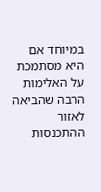במיוחד אם היא מסתמכת על האלימות הרבה שהביאה לאזור ההתכנסות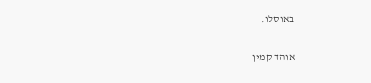באוסלו.

אוהד קמין